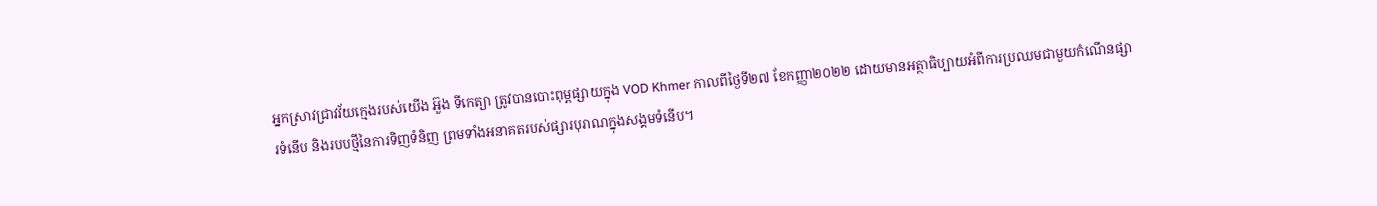អ្នកស្រាវជ្រាវវ័យក្មេងរបស់យើង អ៊ួង ទីកេត្យា ត្រូវបានបោះពុម្ពផ្សាយក្នុង VOD Khmer កាលពីថ្ងៃទី២៧ ខែកញ្ញា២០២២ ដោយមានអត្ថាធិប្បាយអំពីការប្រឈមជាមួយកំណើនផ្សារទំនើប និងរបបថ្មីនៃការទិញទំនិញ ព្រមទាំងអនាគតរបស់ផ្សារបុរាណក្នុងសង្គមទំនើប។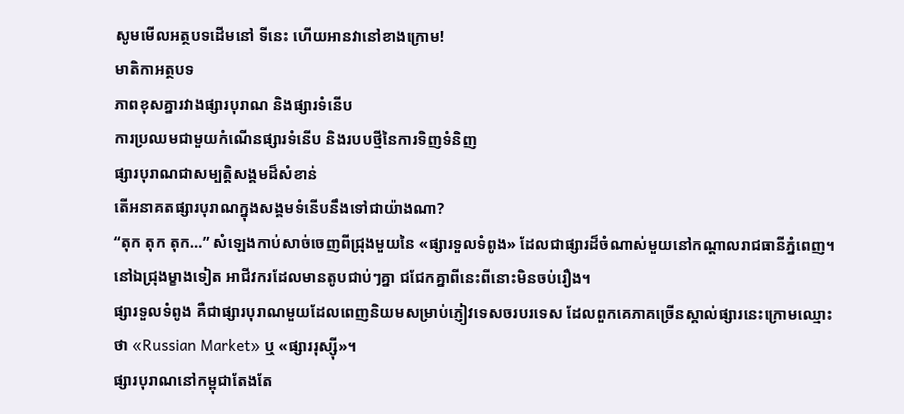សូមមើលអត្ថបទដើមនៅ ទីនេះ ហើយអានវានៅខាងក្រោម!
មាតិកាអត្ថបទ
ភាពខុសគ្នារវាងផ្សារបុរាណ និងផ្សារទំនើប
ការប្រឈមជាមួយកំណើនផ្សារទំនើប និងរបបថ្មីនៃការទិញទំនិញ
ផ្សារបុរាណជាសម្បត្តិសង្គមដ៏សំខាន់
តើអនាគតផ្សារបុរាណក្នុងសង្គមទំនើបនឹងទៅជាយ៉ាងណា?
“តុក តុក តុក…” សំឡេងកាប់សាច់ចេញពីជ្រុងមួយនៃ «ផ្សារទួលទំពូង» ដែលជាផ្សារដ៏ចំណាស់មួយនៅកណ្ដាលរាជធានីភ្នំពេញ។ នៅឯជ្រុងម្ខាងទៀត អាជីវករដែលមានតូបជាប់ៗគ្នា ជជែកគ្នាពីនេះពីនោះមិនចប់រឿង។
ផ្សារទួលទំពូង គឺជាផ្សារបុរាណមួយដែលពេញនិយមសម្រាប់ភ្ញៀវទេសចរបរទេស ដែលពួកគេភាគច្រើនស្គាល់ផ្សារនេះក្រោមឈ្មោះថា «Russian Market» ឬ «ផ្សាររុស្ស៊ី»។
ផ្សារបុរាណនៅកម្ពុជាតែងតែ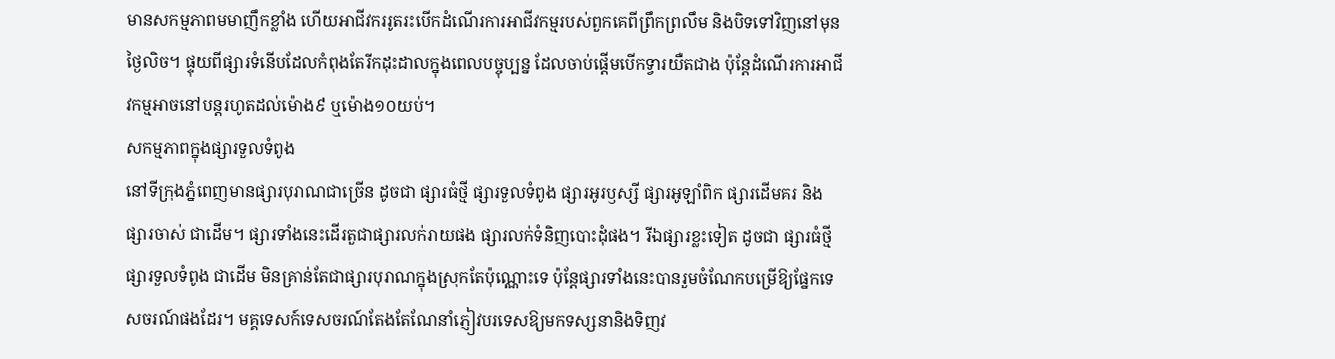មានសកម្មភាពមមាញឹកខ្លាំង ហើយអាជីវកររូតរះបើកដំណើរការអាជីវកម្មរបស់ពួកគេពីព្រឹកព្រលឹម និងបិទទៅវិញនៅមុនថ្ងៃលិច។ ផ្ទុយពីផ្សារទំនើបដែលកំពុងតែរីកដុះដាលក្នុងពេលបច្ចុប្បន្ន ដែលចាប់ផ្ដើមបើកទ្វារយឺតជាង ប៉ុន្តែដំណើរការអាជីវកម្មអាចនៅបន្តរហូតដល់ម៉ោង៩ ឬម៉ោង១០យប់។
សកម្មភាពក្នុងផ្សារទួលទំពូង
នៅទីក្រុងភ្នំពេញមានផ្សារបុរាណជាច្រើន ដូចជា ផ្សារធំថ្មី ផ្សារទួលទំពូង ផ្សារអូរឫស្សី ផ្សារអូឡាំពិក ផ្សារដើមគរ និងផ្សារចាស់ ជាដើម។ ផ្សារទាំងនេះដើរតួជាផ្សារលក់រាយផង ផ្សារលក់ទំនិញបោះដុំផង។ រីឯផ្សារខ្លះទៀត ដូចជា ផ្សារធំថ្មី ផ្សារទួលទំពូង ជាដើម មិនគ្រាន់តែជាផ្សារបុរាណក្នុងស្រុកតែប៉ុណ្ណោះទេ ប៉ុន្តែផ្សារទាំងនេះបានរួមចំណែកបម្រើឱ្យផ្នែកទេសចរណ៍ផងដែរ។ មគ្គទេសក៍ទេសចរណ៍តែងតែណែនាំភ្ញៀវបរទេសឱ្យមកទស្សនានិងទិញវ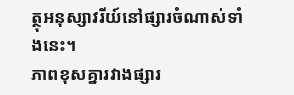ត្ថុអនុស្សាវរីយ៍នៅផ្សារចំណាស់ទាំងនេះ។
ភាពខុសគ្នារវាងផ្សារ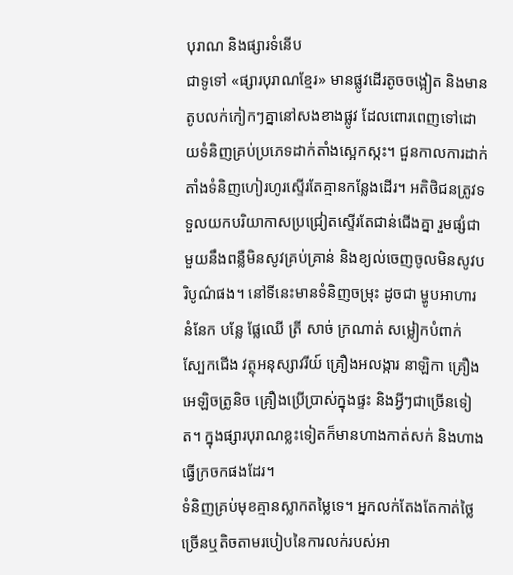បុរាណ និងផ្សារទំនើប
ជាទូទៅ «ផ្សារបុរាណខ្មែរ» មានផ្លូវដើរតូចចង្អៀត និងមានតូបលក់កៀកៗគ្នានៅសងខាងផ្លូវ ដែលពោរពេញទៅដោយទំនិញគ្រប់ប្រភេទដាក់តាំងស្អេកស្កះ។ ជួនកាលការដាក់តាំងទំនិញហៀរហូរស្ទើរតែគ្មានកន្លែងដើរ។ អតិថិជនត្រូវទទួលយកបរិយាកាសប្រជ្រៀតស្ទើរតែជាន់ជើងគ្នា រួមផ្សំជាមួយនឹងពន្លឺមិនសូវគ្រប់គ្រាន់ និងខ្យល់ចេញចូលមិនសូវបរិបូណ៌ផង។ នៅទីនេះមានទំនិញចម្រុះ ដូចជា ម្ហូបអាហារ នំនែក បន្លែ ផ្លែឈើ ត្រី សាច់ ក្រណាត់ សម្លៀកបំពាក់ ស្បែកជើង វត្ថុអនុស្សាវរីយ៍ គ្រឿងអលង្ការ នាឡិកា គ្រឿងអេឡិចត្រូនិច គ្រឿងប្រើប្រាស់ក្នុងផ្ទះ និងអ្វីៗជាច្រើនទៀត។ ក្នុងផ្សារបុរាណខ្លះទៀតក៏មានហាងកាត់សក់ និងហាងធ្វើក្រចកផងដែរ។
ទំនិញគ្រប់មុខគ្មានស្លាកតម្លៃទេ។ អ្នកលក់តែងតែកាត់ថ្លៃច្រើនឬតិចតាមរបៀបនៃការលក់របស់អា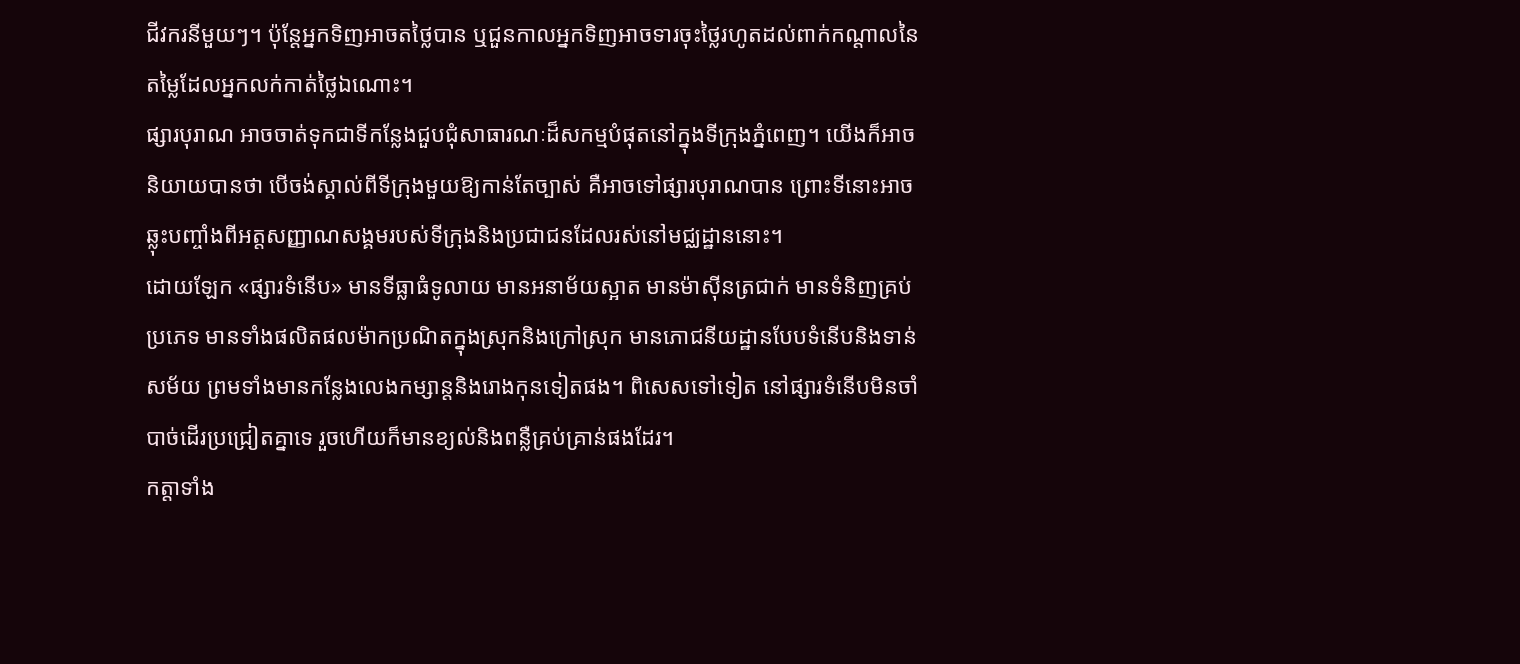ជីវករនីមួយៗ។ ប៉ុន្តែអ្នកទិញអាចតថ្លៃបាន ឬជួនកាលអ្នកទិញអាចទារចុះថ្លៃរហូតដល់ពាក់កណ្ដាលនៃតម្លៃដែលអ្នកលក់កាត់ថ្លៃឯណោះ។
ផ្សារបុរាណ អាចចាត់ទុកជាទីកន្លែងជួបជុំសាធារណៈដ៏សកម្មបំផុតនៅក្នុងទីក្រុងភ្នំពេញ។ យើងក៏អាចនិយាយបានថា បើចង់ស្គាល់ពីទីក្រុងមួយឱ្យកាន់តែច្បាស់ គឺអាចទៅផ្សារបុរាណបាន ព្រោះទីនោះអាចឆ្លុះបញ្ចាំងពីអត្តសញ្ញាណសង្គមរបស់ទីក្រុងនិងប្រជាជនដែលរស់នៅមជ្ឈដ្ឋាននោះ។
ដោយឡែក «ផ្សារទំនើប» មានទីធ្លាធំទូលាយ មានអនាម័យស្អាត មានម៉ាស៊ីនត្រជាក់ មានទំនិញគ្រប់ប្រភេទ មានទាំងផលិតផលម៉ាកប្រណិតក្នុងស្រុកនិងក្រៅស្រុក មានភោជនីយដ្ឋានបែបទំនើបនិងទាន់សម័យ ព្រមទាំងមានកន្លែងលេងកម្សាន្តនិងរោងកុនទៀតផង។ ពិសេសទៅទៀត នៅផ្សារទំនើបមិនចាំបាច់ដើរប្រជ្រៀតគ្នាទេ រួចហើយក៏មានខ្យល់និងពន្លឺគ្រប់គ្រាន់ផងដែរ។
កត្តាទាំង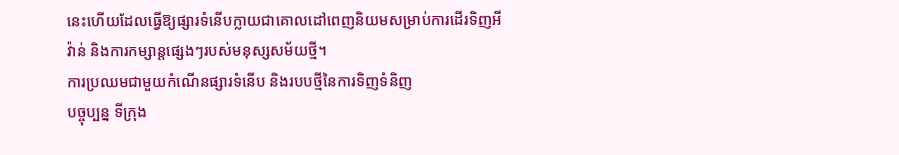នេះហើយដែលធ្វើឱ្យផ្សារទំនើបក្លាយជាគោលដៅពេញនិយមសម្រាប់ការដើរទិញអីវ៉ាន់ និងការកម្សាន្តផ្សេងៗរបស់មនុស្សសម័យថ្មី។
ការប្រឈមជាមួយកំណើនផ្សារទំនើប និងរបបថ្មីនៃការទិញទំនិញ
បច្ចុប្បន្ន ទីក្រុង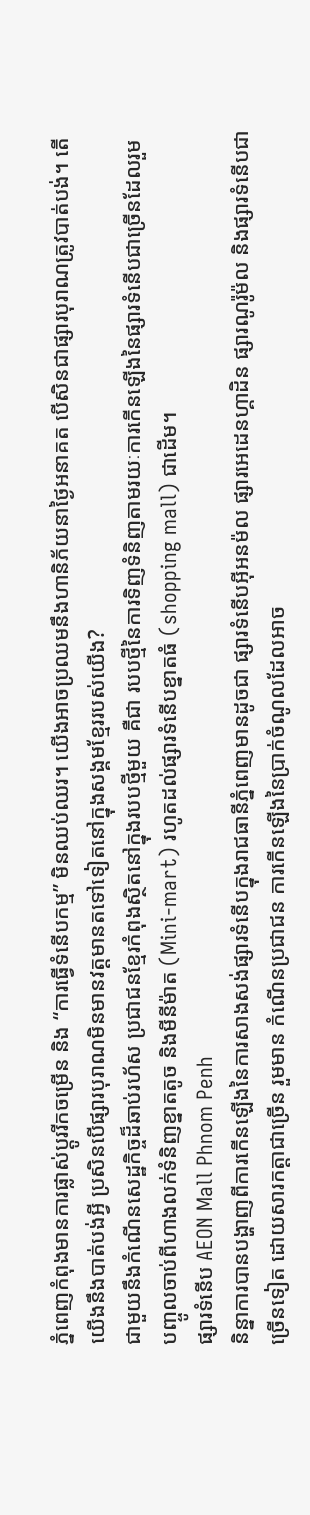ភ្នំពេញកំពុងមានការផ្លាស់ប្ដូររីកចម្រើន និង “ការធ្វើទំនើបកម្ម” មិនឈប់ឈរ។ យើងអាចប្រឈមនឹងហានិភ័យនាថ្ងៃអនាគត បើសិនជាផ្សារបុរាណត្រូវបាត់បង់។ តើយើងនឹងបាត់បង់អ្វី ប្រសិនបើផ្សារបុរាណមិនមានវត្តមានតទៅទៀតនៅក្នុងសង្គមខ្មែររបស់យើង?
ជាមួយនឹងកំណើនសេដ្ឋកិច្ចដ៏ឆាប់រហ័ស ប្រជាជនខ្មែរកំពុងស្ថិតនៅក្នុងរបបថ្មីមួយ គឺជា របបថ្មីនៃការទិញទំនិញតាមរយៈការកើនឡើងនៃផ្សារទំនើបជាច្រើនដែលរួមបញ្ចូលចាប់ពីហាងលក់ទំនិញខ្នាតតូច និងមីនីម៉ាត (Mini-mart) រហូតដល់ផ្សារទំនើបខ្នាតធំ (shopping mall) ជាដើម។
ផ្សារទំនើប AEON Mall Phnom Penh
និន្នាការបានបង្ហាញពីការកើនឡើងនៃការសាងសង់ផ្សារទំនើបក្នុងរាជធានីភ្នំពេញមានដូចជា ផ្សារទំនើបអ៊ីអនម៉ល ផ្សារអេដេនហ្គាដិន ផ្សារណូរ៉ូម៉ល និងផ្សារទំនើបជាច្រើនទៀត ដោយសារកត្តាជាច្រើន រួមមាន កំណើនប្រជាជន ការកើនឡើងនៃប្រាក់ចំណូលដែលអាច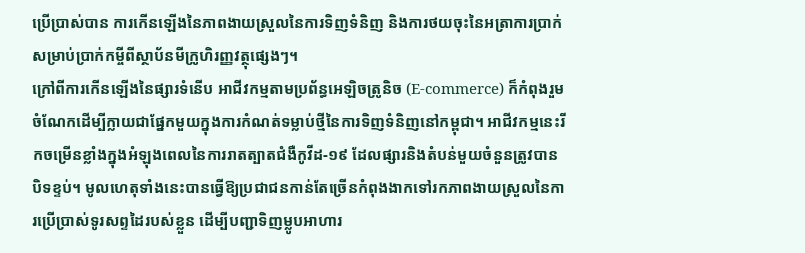ប្រើប្រាស់បាន ការកើនឡើងនៃភាពងាយស្រួលនៃការទិញទំនិញ និងការថយចុះនៃអត្រាការប្រាក់សម្រាប់ប្រាក់កម្ចីពីស្ថាប័នមីក្រូហិរញ្ញវត្ថុផ្សេងៗ។
ក្រៅពីការកើនឡើងនៃផ្សារទំនើប អាជីវកម្មតាមប្រព័ន្ធអេឡិចត្រូនិច (E-commerce) ក៏កំពុងរួមចំណែកដើម្បីក្លាយជាផ្នែកមួយក្នុងការកំណត់ទម្លាប់ថ្មីនៃការទិញទំនិញនៅកម្ពុជា។ អាជីវកម្មនេះរីកចម្រើនខ្លាំងក្នុងអំឡុងពេលនៃការរាតត្បាតជំងឺកូវីដ-១៩ ដែលផ្សារនិងតំបន់មួយចំនួនត្រូវបានបិទខ្ទប់។ មូលហេតុទាំងនេះបានធ្វើឱ្យប្រជាជនកាន់តែច្រើនកំពុងងាកទៅរកភាពងាយស្រួលនៃការប្រើប្រាស់ទូរសព្ទដៃរបស់ខ្លួន ដើម្បីបញ្ជាទិញម្លូបអាហារ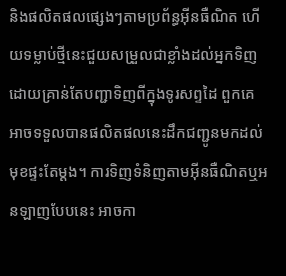និងផលិតផលផ្សេងៗតាមប្រព័ន្ធអ៊ីនធឺណិត ហើយទម្លាប់ថ្មីនេះជួយសម្រួលជាខ្លាំងដល់អ្នកទិញ ដោយគ្រាន់តែបញ្ជាទិញពីក្នុងទូរសព្ទដៃ ពួកគេអាចទទួលបានផលិតផលនេះដឹកជញ្ជូនមកដល់មុខផ្ទះតែម្តង។ ការទិញទំនិញតាមអ៊ីនធឺណិតឬអនឡាញបែបនេះ អាចកា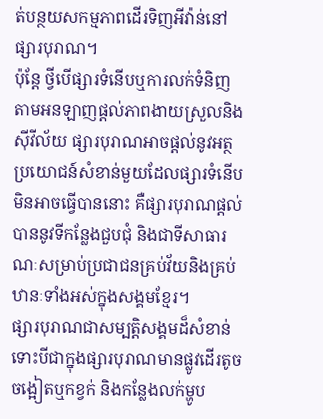ត់បន្ថយសកម្មភាពដើរទិញអីវ៉ាន់នៅផ្សារបុរាណ។
ប៉ុន្តែ ថ្វីបើផ្សារទំនើបឬការលក់ទំនិញតាមអនឡាញផ្តល់ភាពងាយស្រួលនិងស៊ីវីល័យ ផ្សារបុរាណអាចផ្ដល់នូវអត្ថប្រយោជន៍សំខាន់មួយដែលផ្សារទំនើបមិនអាចធ្វើបាននោះ គឺផ្សារបុរាណផ្ដល់បាននូវទីកន្លែងជួបជុំ និងជាទីសាធារណៈសម្រាប់ប្រជាជនគ្រប់វ័យនិងគ្រប់ឋានៈទាំងអស់ក្នុងសង្គមខ្មែរ។
ផ្សារបុរាណជាសម្បត្តិសង្គមដ៏សំខាន់
ទោះបីជាក្នុងផ្សារបុរាណមានផ្លូវដើរតូចចង្អៀតឬកខ្វក់ និងកន្លែងលក់ម្ហូប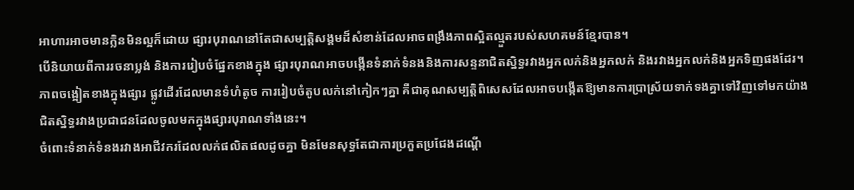អាហារអាចមានក្លិនមិនល្អក៏ដោយ ផ្សារបុរាណនៅតែជាសម្បត្តិសង្គមដ៏សំខាន់ដែលអាចពង្រឹងភាពស្អិតល្មួតរបស់សហគមន៍ខ្មែរបាន។
បើនិយាយពីការរចនាប្លង់ និងការរៀបចំផ្នែកខាងក្នុង ផ្សារបុរាណអាចបង្កើនទំនាក់ទំនងនិងការសន្ទនាជិតស្និទ្ធរវាងអ្នកលក់និងអ្នកលក់ និងរវាងអ្នកលក់និងអ្នកទិញផងដែរ។ ភាពចង្អៀតខាងក្នុងផ្សារ ផ្លូវដើរដែលមានទំហំតូច ការរៀបចំតូបលក់នៅកៀកៗគ្នា គឺជាគុណសម្បត្តិពិសេសដែលអាចបង្កើតឱ្យមានការប្រាស្រ័យទាក់ទងគ្នាទៅវិញទៅមកយ៉ាងជិតស្និទ្ធរវាងប្រជាជនដែលចូលមកក្នុងផ្សារបុរាណទាំងនេះ។
ចំពោះទំនាក់ទំនងរវាងអាជីវករដែលលក់ផលិតផលដូចគ្នា មិនមែនសុទ្ធតែជាការប្រកួតប្រជែងដណ្តើ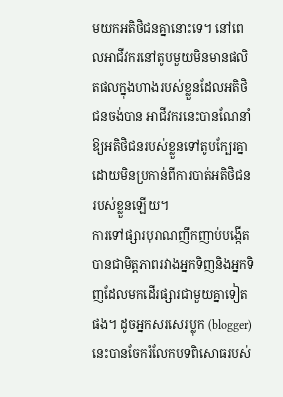មយកអតិថិជនគ្នានោះទេ។ នៅពេលអាជីវករនៅតូបមួយមិនមានផលិតផលក្នុងហាងរបស់ខ្លួនដែលអតិថិជនចង់បាន អាជីវករនេះបានណែនាំឱ្យអតិថិជនរបស់ខ្លួនទៅតូបក្បែរគ្នា ដោយមិនប្រកាន់ពីការបាត់អតិថិជនរបស់ខ្លួនឡើយ។
ការទៅផ្សារបុរាណញឹកញាប់បង្កើតបានជាមិត្តភាពរវាងអ្នកទិញនិងអ្នកទិញដែលមកដើរផ្សារជាមួយគ្នាទៀតផង។ ដូចអ្នកសរសេរប្លុក (blogger) នេះបានចែករំលែកបទពិសោធរបស់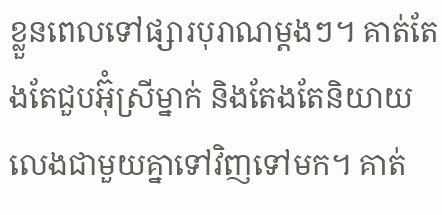ខ្លួនពេលទៅផ្សារបុរាណម្ដងៗ។ គាត់តែងតែជួបអ៊ុំស្រីម្នាក់ និងតែងតែនិយាយលេងជាមួយគ្នាទៅវិញទៅមក។ គាត់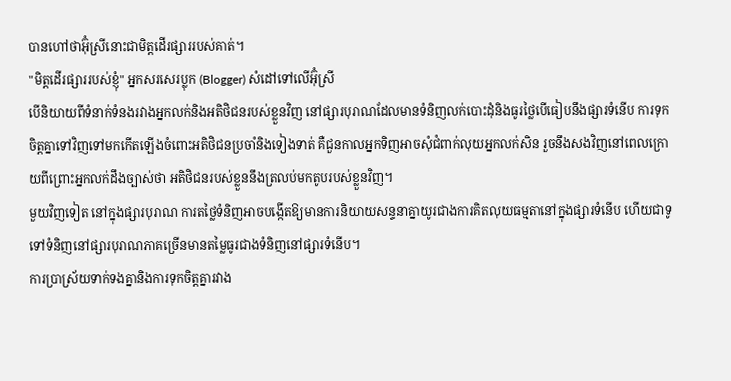បានហៅថាអ៊ុំស្រីនោះជាមិត្តដើរផ្សាររបស់គាត់។
"មិត្តដើរផ្សាររបស់ខ្ញុំ" អ្នកសរសេរប្លុក (Blogger) សំដៅទៅលើអ៊ុំស្រី
បើនិយាយពីទំនាក់ទំនងរវាងអ្នកលក់និងអតិថិជនរបស់ខ្លួនវិញ នៅផ្សារបុរាណដែលមានទំនិញលក់បោះដុំនិងធូរថ្លៃបើធៀបនឹងផ្សារទំនើប ការទុកចិត្តគ្នាទៅវិញទៅមកកើតឡើងចំពោះអតិថិជនប្រចាំនិងទៀងទាត់ គឺជួនកាលអ្នកទិញអាចសុំជំពាក់លុយអ្នកលក់សិន រួចនឹងសងវិញនៅពេលក្រោយពីព្រោះអ្នកលក់ដឹងច្បាស់ថា អតិថិជនរបស់ខ្លួននឹងត្រលប់មកតូបរបស់ខ្លួនវិញ។
មួយវិញទៀត នៅក្នុងផ្សារបុរាណ ការតថ្លៃទំនិញអាចបង្កើតឱ្យមានការនិយាយសន្ទនាគ្នាយូរជាងការគិតលុយធម្មតានៅក្នុងផ្សារទំនើប ហើយជាទូទៅទំនិញនៅផ្សារបុរាណភាគច្រើនមានតម្លៃធូរជាងទំនិញនៅផ្សារទំនើប។
ការប្រាស្រ័យទាក់ទងគ្នានិងការទុកចិត្តគ្នារវាង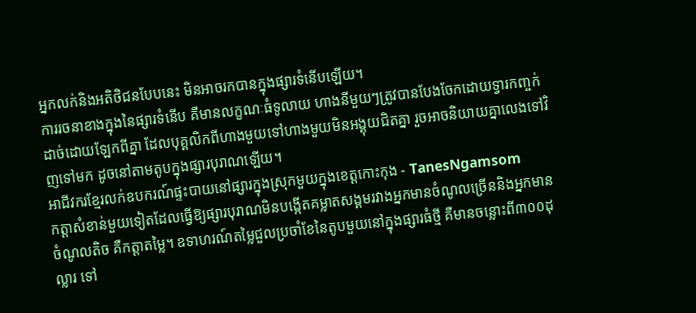អ្នកលក់និងអតិថិជនបែបនេះ មិនអាចរកបានក្នុងផ្សារទំនើបឡើយ។
ការរចនាខាងក្នុងនៃផ្សារទំនើប គឺមានលក្ខណៈធំទូលាយ ហាងនីមួយៗត្រូវបានបែងចែកដោយទ្វារកញ្ចក់ដាច់ដោយឡែកពីគ្នា ដែលបុគ្គលិកពីហាងមួយទៅហាងមួយមិនអង្គុយជិតគ្នា រួចអាចនិយាយគ្នាលេងទៅវិញទៅមក ដូចនៅតាមតូបក្នុងផ្សារបុរាណឡើយ។
អាជីវករខ្មែរលក់ឧបករណ៍ផ្ទះបាយនៅផ្សារក្នុងស្រុកមួយក្នុងខេត្តកោះកុង - TanesNgamsom
កត្តាសំខាន់មួយទៀតដែលធ្វើឱ្យផ្សារបុរាណមិនបង្កើតគម្លាតសង្គមរវាងអ្នកមានចំណូលច្រើននិងអ្នកមានចំណូលតិច គឺកត្តាតម្លៃ។ ឧទាហរណ៍តម្លៃជួលប្រចាំខែនៃតូបមួយនៅក្នុងផ្សារធំថ្មី គឺមានចន្លោះពី៣០០ដុល្លារ ទៅ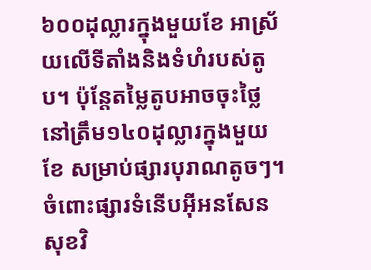៦០០ដុល្លារក្នុងមួយខែ អាស្រ័យលើទីតាំងនិងទំហំរបស់តូប។ ប៉ុន្តែតម្លៃតូបអាចចុះថ្លៃនៅត្រឹម១៤០ដុល្លារក្នុងមួយខែ សម្រាប់ផ្សារបុរាណតូចៗ។ ចំពោះផ្សារទំនើបអ៊ីអនសែនសុខវិ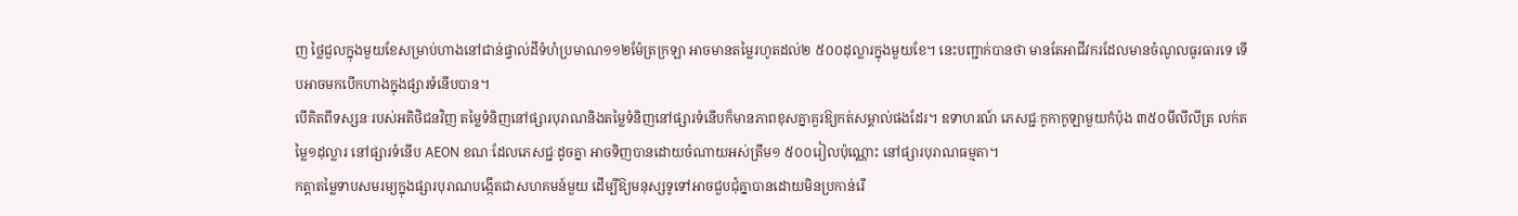ញ ថ្លៃជួលក្នុងមួយខែសម្រាប់ហាងនៅជាន់ផ្ទាល់ដីទំហំប្រមាណ១១២ម៉ែត្រក្រឡា អាចមានតម្លៃរហូតដល់២ ៥០០ដុល្លារក្នុងមួយខែ។ នេះបញ្ជាក់បានថា មានតែអាជីវករដែលមានចំណូលធូរធារទេ ទើបអាចមកបើកហាងក្នុងផ្សារទំនើបបាន។
បើគិតពីទស្សនៈរបស់អតិថិជនវិញ តម្លៃទំនិញនៅផ្សារបុរាណនិងតម្លៃទំនិញនៅផ្សារទំនើបក៏មានភាពខុសគ្នាគួរឱ្យកត់សម្គាល់ផងដែរ។ ឧទាហរណ៍ ភេសជ្ជៈកូកាកូឡាមួយកំប៉ុង ៣៥០មីលីលីត្រ លក់តម្លៃ១ដុល្លារ នៅផ្សារទំនើប AEON ខណៈដែលភេសជ្ជៈដូចគ្នា អាចទិញបានដោយចំណាយអស់ត្រឹម១ ៥០០រៀលប៉ុណ្ណោះ នៅផ្សារបុរាណធម្មតា។
កត្តាតម្លៃទាបសមរម្យក្នុងផ្សារបុរាណបង្កើតជាសហគមន៍មួយ ដើម្បីឱ្យមនុស្សទូទៅអាចជួបជុំគ្នាបានដោយមិនប្រកាន់រើ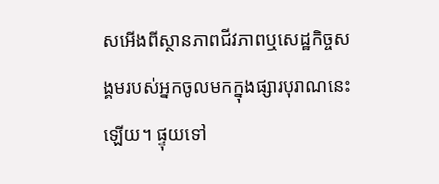សអើងពីស្ថានភាពជីវភាពឬសេដ្ឋកិច្ចសង្គមរបស់អ្នកចូលមកក្នុងផ្សារបុរាណនេះឡើយ។ ផ្ទុយទៅ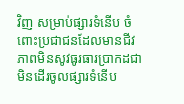វិញ សម្រាប់ផ្សារទំនើប ចំពោះប្រជាជនដែលមានជីវភាពមិនសូវធូរធារប្រាកដជាមិនដើរចូលផ្សារទំនើប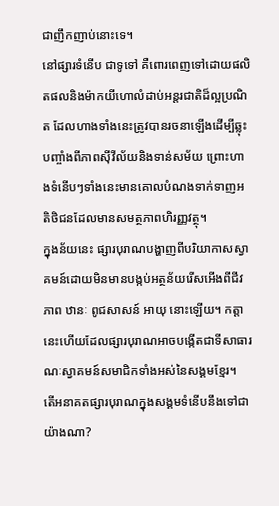ជាញឹកញាប់នោះទេ។
នៅផ្សារទំនើប ជាទូទៅ គឺពោរពេញទៅដោយផលិតផលនិងម៉ាកយីហោលំដាប់អន្តរជាតិដ៏ល្អប្រណិត ដែលហាងទាំងនេះត្រូវបានរចនាឡើងដើម្បីឆ្លុះបញ្ចាំងពីភាពស៊ីវីល័យនិងទាន់សម័យ ព្រោះហាងទំនើបៗទាំងនេះមានគោលបំណងទាក់ទាញអតិថិជនដែលមានសមត្ថភាពហិរញ្ញវត្ថុ។
ក្នុងន័យនេះ ផ្សារបុរាណបង្ហាញពីបរិយាកាសស្វាគមន៍ដោយមិនមានបង្កប់អត្ថន័យរើសអើងពីជីវភាព ឋានៈ ពូជសាសន៍ អាយុ នោះឡើយ។ កត្តានេះហើយដែលផ្សារបុរាណអាចបង្កើតជាទីសាធារណៈស្វាគមន៍សមាជិកទាំងអស់នៃសង្គមខ្មែរ។
តើអនាគតផ្សារបុរាណក្នុងសង្គមទំនើបនឹងទៅជាយ៉ាងណា?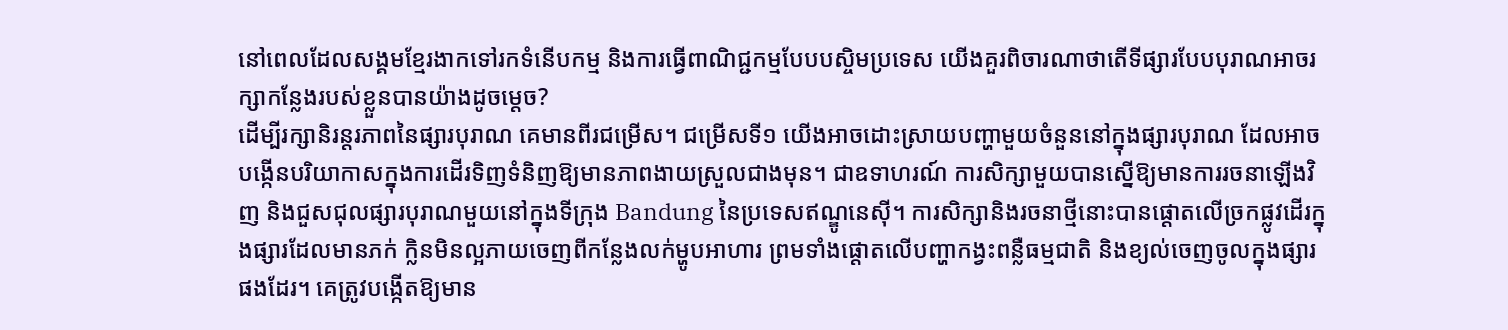នៅពេលដែលសង្គមខ្មែរងាកទៅរកទំនើបកម្ម និងការធ្វើពាណិជ្ជកម្មបែបបស្ចិមប្រទេស យើងគួរពិចារណាថាតើទីផ្សារបែបបុរាណអាចរក្សាកន្លែងរបស់ខ្លួនបានយ៉ាងដូចម្តេច?
ដើម្បីរក្សានិរន្តរភាពនៃផ្សារបុរាណ គេមានពីរជម្រើស។ ជម្រើសទី១ យើងអាចដោះស្រាយបញ្ហាមួយចំនួននៅក្នុងផ្សារបុរាណ ដែលអាចបង្កើនបរិយាកាសក្នុងការដើរទិញទំនិញឱ្យមានភាពងាយស្រួលជាងមុន។ ជាឧទាហរណ៍ ការសិក្សាមួយបានស្នើឱ្យមានការរចនាឡើងវិញ និងជួសជុលផ្សារបុរាណមួយនៅក្នុងទីក្រុង Bandung នៃប្រទេសឥណ្ឌូនេស៊ី។ ការសិក្សានិងរចនាថ្មីនោះបានផ្ដោតលើច្រកផ្លូវដើរក្នុងផ្សារដែលមានភក់ ក្លិនមិនល្អភាយចេញពីកន្លែងលក់ម្ហូបអាហារ ព្រមទាំងផ្តោតលើបញ្ហាកង្វះពន្លឺធម្មជាតិ និងខ្យល់ចេញចូលក្នុងផ្សារផងដែរ។ គេត្រូវបង្កើតឱ្យមាន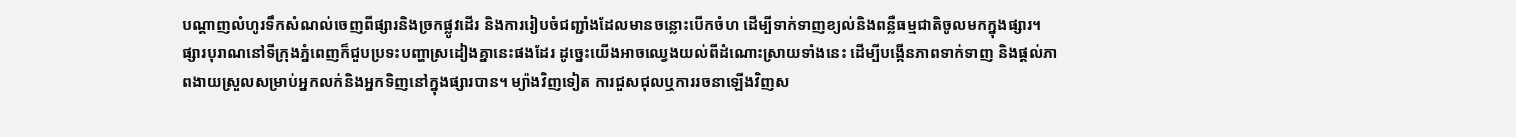បណ្ដាញលំហូរទឹកសំណល់ចេញពីផ្សារនិងច្រកផ្លូវដើរ និងការរៀបចំជញ្ជាំងដែលមានចន្លោះបើកចំហ ដើម្បីទាក់ទាញខ្យល់និងពន្លឺធម្មជាតិចូលមកក្នុងផ្សារ។
ផ្សារបុរាណនៅទីក្រុងភ្នំពេញក៏ជួបប្រទះបញ្ហាស្រដៀងគ្នានេះផងដែរ ដូច្នេះយើងអាចឈ្វេងយល់ពីដំណោះស្រាយទាំងនេះ ដើម្បីបង្កើនភាពទាក់ទាញ និងផ្តល់ភាពងាយស្រួលសម្រាប់អ្នកលក់និងអ្នកទិញនៅក្នុងផ្សារបាន។ ម្យ៉ាងវិញទៀត ការជួសជុលឬការរចនាឡើងវិញស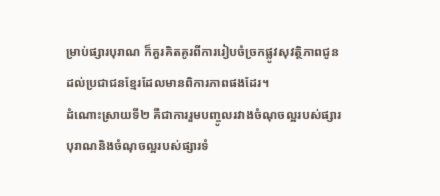ម្រាប់ផ្សារបុរាណ ក៏គួរគិតគូរពីការរៀបចំច្រកផ្លូវសុវត្ថិភាពជូនដល់ប្រជាជនខ្មែរដែលមានពិការភាពផងដែរ។
ដំណោះស្រាយទី២ គឺជាការរួមបញ្ចូលរវាងចំណុចល្អរបស់ផ្សារបុរាណនិងចំណុចល្អរបស់ផ្សារទំ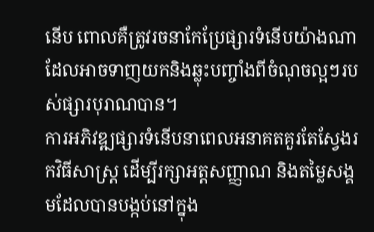នើប ពោលគឺត្រូវរចនាកែប្រែផ្សារទំនើបយ៉ាងណាដែលអាចទាញយកនិងឆ្លុះបញ្ចាំងពីចំណុចល្អៗរបស់ផ្សារបុរាណបាន។
ការអភិវឌ្ឍផ្សារទំនើបនាពេលអនាគតគួរតែស្វែងរកវិធីសាស្ត្រ ដើម្បីរក្សាអត្តសញ្ញាណ និងតម្លៃសង្គមដែលបានបង្កប់នៅក្នុង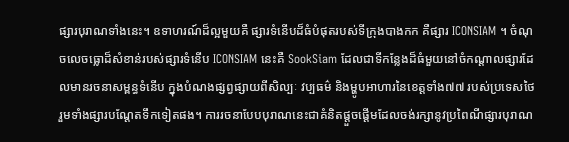ផ្សារបុរាណទាំងនេះ។ ឧទាហរណ៍ដ៏ល្អមួយគឺ ផ្សារទំនើបដ៏ធំបំផុតរបស់ទីក្រុងបាងកក គឺផ្សារ ICONSIAM ។ ចំណុចលេចធ្លោដ៏សំខាន់របស់ផ្សារទំនើប ICONSIAM នេះគឺ SookSiam ដែលជាទីកន្លែងដ៏ធំមួយនៅចំកណ្ដាលផ្សារដែលមានរចនាសម្ពន្ធទំនើប ក្នុងបំណងផ្សព្វផ្សាយពីសិល្បៈ វប្បធម៌ និងម្ហូបអាហារនៃខេត្តទាំង៧៧ របស់ប្រទេសថៃ រួមទាំងផ្សារបណ្ដែតទឹកទៀតផង។ ការរចនាបែបបុរាណនេះជាគំនិតផ្ដួចផ្ដើមដែលចង់រក្សានូវប្រពៃណីផ្សារបុរាណ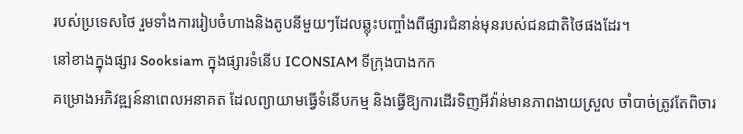របស់ប្រទេសថៃ រួមទាំងការរៀបចំហាងនិងតូបនីមួយៗដែលឆ្លុះបញ្ចាំងពីផ្សារជំនាន់មុនរបស់ជនជាតិថៃផងដែរ។
នៅខាងក្នុងផ្សារ Sooksiam ក្នុងផ្សារទំនើប ICONSIAM ទីក្រុងបាងកក
គម្រោងអភិវឌ្ឍន៍នាពេលអនាគត ដែលព្យាយាមធ្វើទំនើបកម្ម និងធ្វើឱ្យការដើរទិញអីវ៉ាន់មានភាពងាយស្រួល ចាំបាច់ត្រូវតែពិចារ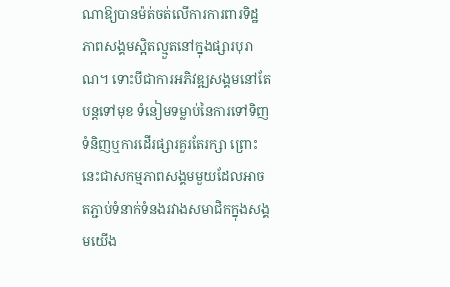ណាឱ្យបានម៉ត់ចត់លើការការពារទិដ្ឋភាពសង្គមស្អិតល្មួតនៅក្នុងផ្សារបុរាណ។ ទោះបីជាការអភិវឌ្ឍសង្គមនៅតែបន្តទៅមុខ ទំនៀមទម្លាប់នៃការទៅទិញទំនិញឬការដើរផ្សារគួរតែរក្សា ព្រោះនេះជាសកម្មភាពសង្គមមួយដែលអាចតភ្ជាប់ទំនាក់ទំនងរវាងសមាជិកក្នុងសង្គមយើង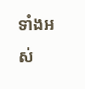ទាំងអស់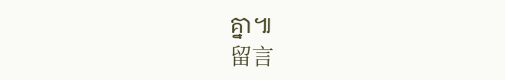គ្នា៕
留言